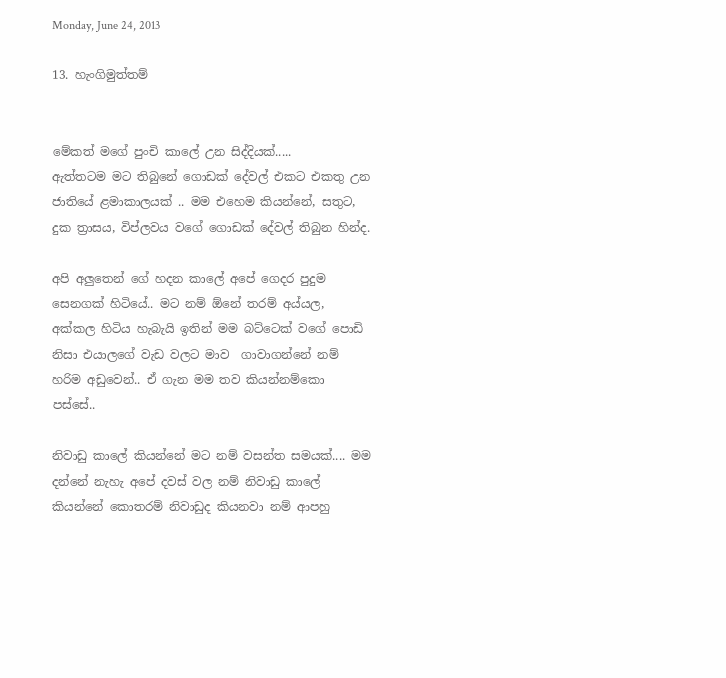Monday, June 24, 2013

13. හැංගිමුත්තම්


මේකත් මගේ පුංචි කාලේ උන සිද්දියක්.....
ඇත්තටම මට තිබුනේ ගොඩක් දේවල් එකට එකතු උන ජාතියේ ළමාකාලයක් .. මම එහෙම කියන්නේ, සතුට, දුක ත්‍රාසය, විප්ලවය වගේ ගොඩක් දේවල් තිබුන හින්ද.

අපි අලුතෙන් ගේ හදන කාලේ අපේ ගෙදර පුදුම සෙනගක් හිටියේ.. මට නම් ඕනේ තරම් අය්යල, අක්කල හිටිය හැබැයි ඉතින් මම බට්ටෙක් වගේ පොඩි නිසා එයාලගේ වැඩ වලට මාව  ගාවාගන්නේ නම් හරිම අඩුවෙන්.. ඒ ගැන මම තව කියන්නම්කො පස්සේ..

නිවාඩු කාලේ කියන්නේ මට නම් වසන්ත සමයක්.... මම දන්නේ නැහැ අපේ දවස් වල නම් නිවාඩු කාලේ කියන්නේ කොතරම් නිවාඩුද කියනවා නම් ආපහු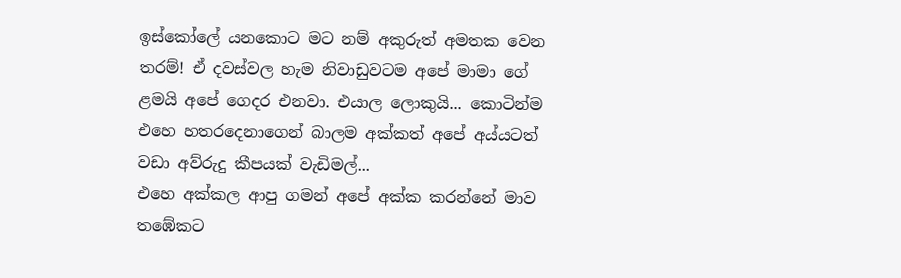ඉස්කෝලේ යනකොට මට නම් අකුරුත් අමතක වෙන තරම්! ඒ දවස්වල හැම නිවාඩුවටම අපේ මාමා ගේ ළමයි අපේ ගෙදර එනවා. එයාල ලොකුයි... කොටින්ම එහෙ හතරදෙනාගෙන් බාලම අක්කත් අපේ අය්යටත් වඩා අව්රුදු කීපයක් වැඩිමල්...
එහෙ අක්කල ආපු ගමන් අපේ අක්ක කරන්නේ මාව තඹේකට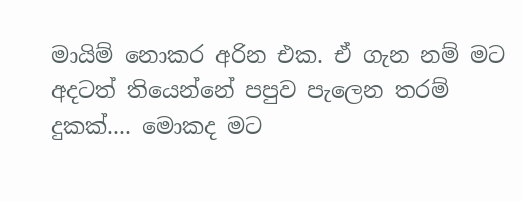මායිම් නොකර අරින එක. ඒ ගැන නම් මට අදටත් තියෙන්නේ පපුව පැලෙන තරම් දුකක්.... මොකද මට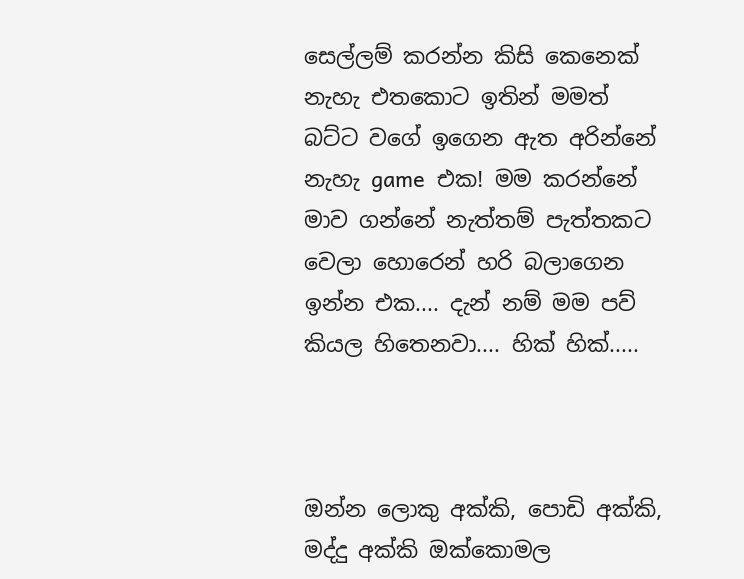සෙල්ලම් කරන්න කිසි කෙනෙක් නැහැ එතකොට ඉතින් මමත් බට්ට වගේ ඉගෙන ඇත අරින්නේ නැහැ game  එක! මම කරන්නේ මාව ගන්නේ නැත්තම් පැත්තකට වෙලා හොරෙන් හරි බලාගෙන ඉන්න එක.... දැන් නම් මම පව් කියල හිතෙනවා.... හික් හික්.....



ඔන්න ලොකු අක්කි, පොඩි අක්කි, මද්දු අක්කි ඔක්කොමල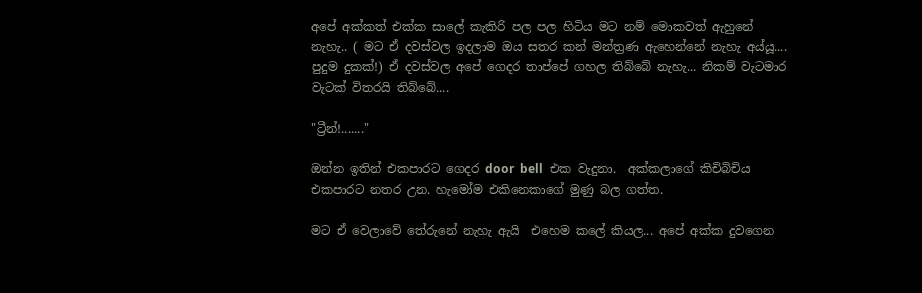අපේ අක්කත් එක්ක සාලේ කැකිරි පල පල හිටිය මට නම් මොකවත් ඇහුනේ නැහැ.. ( මට ඒ දවස්වල ඉදලාම ඔය සතර කන් මන්ත්‍රණ ඇහෙන්නේ නැහැ අය්යූ.... පුදුම දුකක්!) ඒ දවස්වල අපේ ගෙදර තාප්පේ ගහල තිබ්බේ නැහැ... නිකම් වැටමාර වැටක් විතරයි තිබ්බේ....

"ට්‍රීන්!......."

ඔන්න ඉතින් එකපාරට ගෙදර door  bell  එක වැදුනා.  අක්කලාගේ කිචිබිචිය එකපාරට නතර උන. හැමෝම එකිනෙකාගේ මුණු බල ගත්ත.

මට ඒ වෙලාවේ තේරුනේ නැහැ ඇයි  එහෙම කලේ කියල... අපේ අක්ක දුවගෙන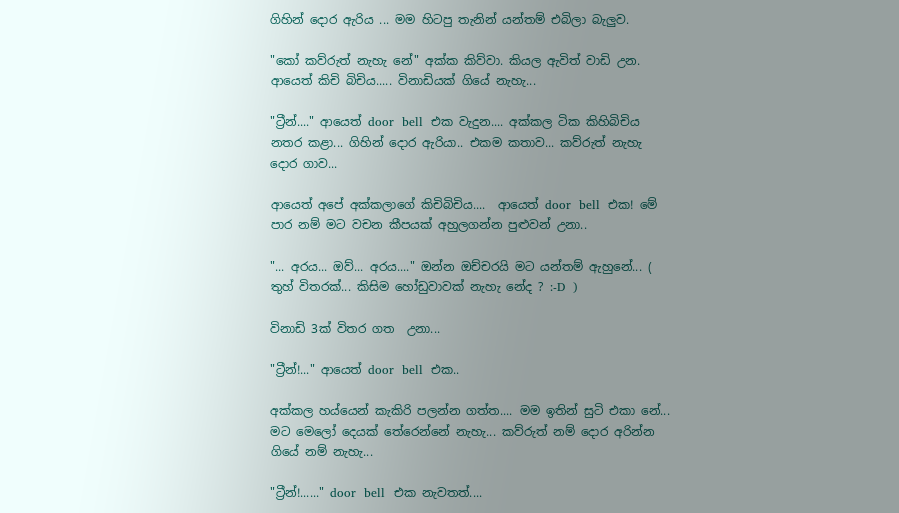ගිහින් දොර ඇරිය ... මම හිටපු තැනින් යන්තම් එබිලා බැලුව.

"කෝ කව්රුත් නැහැ නේ" අක්ක කිව්වා. කියල ඇවිත් වාඩි උන. ආයෙත් කිචි බිචිය..... විනාඩියක් ගියේ නැහැ...

"ට්‍රීන්...." ආයෙත් door  bell  එක වැදුන.... අක්කල ටික කිහිබිචිය නතර කළා... ගිහින් දොර ඇරියා.. එකම කතාව... කව්රුත් නැහැ දොර ගාව...

ආයෙත් අපේ අක්කලාගේ කිචිබිචිය....  ආයෙත් door  bell  එක! මේ පාර නම් මට වචන කීපයක් අහුලගන්න පුළුවන් උනා..

"... අරය... ඔව්... අරය...." ඔන්න ඔච්චරයි මට යන්තම් ඇහුනේ... ( තුහ් විතරක්... කිසිම හෝඩුවාවක් නැහැ නේද ? :-D  )

විනාඩි 3ක් විතර ගත  උනා...

"ට්‍රීන්!..." ආයෙත් door  bell  එක..

අක්කල හය්යෙන් කැකිරි පලන්න ගත්ත.... මම ඉතින් සුටි එකා නේ... මට මෙලෝ දෙයක් තේරෙන්නේ නැහැ... කව්රුත් නම් දොර අරින්න ගියේ නම් නැහැ...

"ට්‍රීන්!......" door  bell  එක නැවතත්....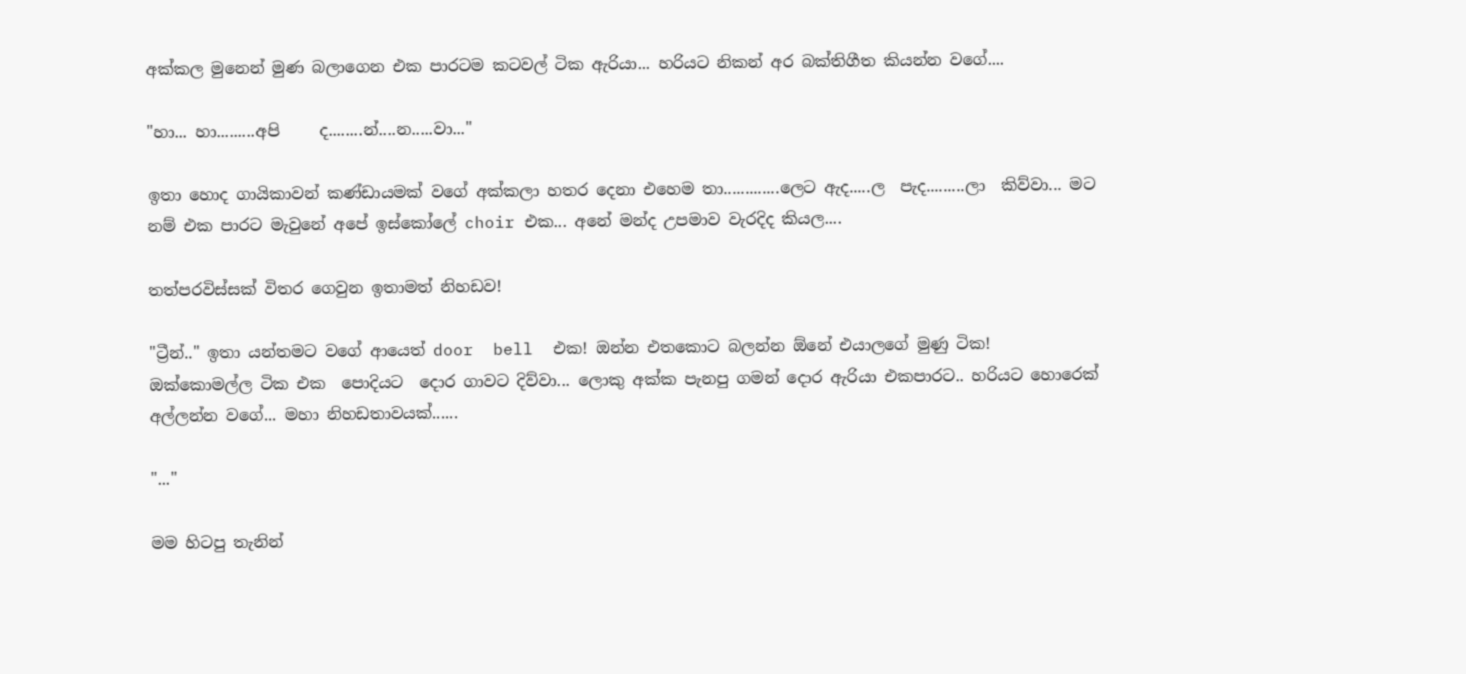අක්කල මුනෙන් මුණ බලාගෙන එක පාරටම කටවල් ටික ඇරියා... හරියට නිකන් අර බක්තිගීත කියන්න වගේ....

"හා... හා.........අපි     ද........න්....න.....වා..."

ඉතා හොද ගායිකාවන් කණ්ඩායමක් වගේ අක්කලා හතර දෙනා එහෙම තා.............ලෙට ඇද.....ල  පැද.........ලා  කිව්වා... මට නම් එක පාරට මැවුනේ අපේ ඉස්කෝලේ choir එක... අනේ මන්ද උපමාව වැරදිද කියල....

තත්පරවිස්සක් විතර ගෙවුන ඉතාමත් නිහඩව!

"ට්‍රීන්.." ඉතා යන්තමට වගේ ආයෙත් door  bell  එක! ඔන්න එතකොට බලන්න ඕනේ එයාලගේ මුණු ටික!
ඔක්කොමල්ල ටික එක  පොදියට  දොර ගාවට දිව්වා... ලොකු අක්ක පැනපු ගමන් දොර ඇරියා එකපාරට.. හරියට හොරෙක් අල්ලන්න වගේ... මහා නිහඩතාවයක්......

"..."

මම හිටපු තැනින්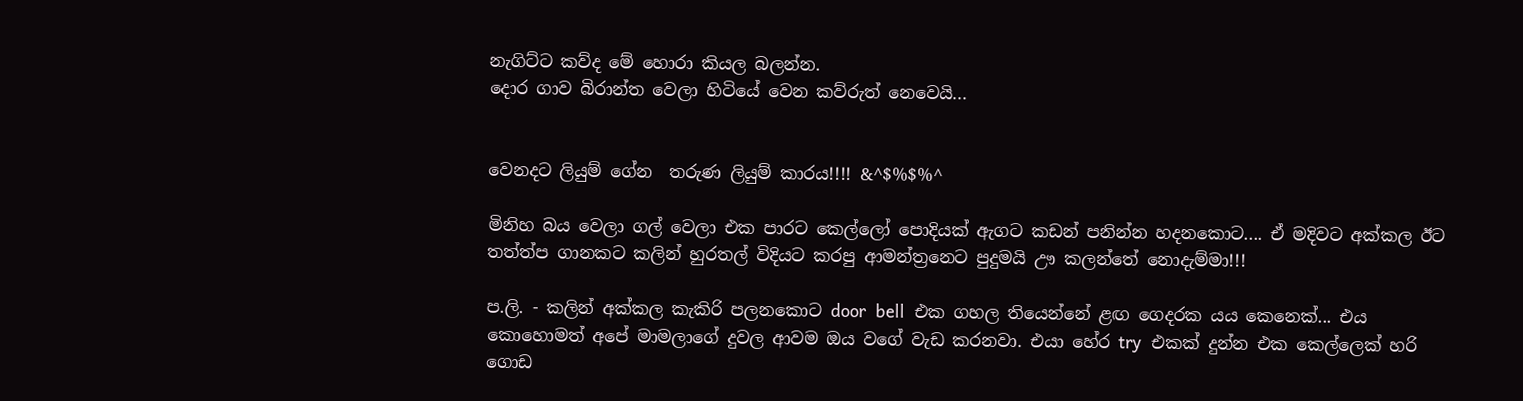නැගිට්ට කව්ද මේ හොරා කියල බලන්න.
දොර ගාව බිරාන්ත වෙලා හිටියේ වෙන කව්රුත් නෙවෙයි...


වෙනදට ලියුම් ගේන  තරුණ ලියුම් කාරය!!!! &^$%$%^

මිනිහ බය වෙලා ගල් වෙලා එක පාරට කෙල්ලෝ පොදියක් ඇගට කඩන් පනින්න හදනකොට.... ඒ මදිවට අක්කල ඊට තත්ත්ප ගානකට කලින් හුරතල් විදියට කරපු ආමන්ත්‍රනෙට පුදුමයි ඌ කලන්තේ නොදැම්මා!!!

ප.ලි. - කලින් අක්කල කැකිරි පලනකොට door  bell  එක ගහල තියෙන්නේ ළඟ ගෙදරක යය කෙනෙක්... එය කොහොමත් අපේ මාමලාගේ දුවල ආවම ඔය වගේ වැඩ කරනවා. එයා හේර try  එකක් දුන්න එක කෙල්ලෙක් හරි ගොඩ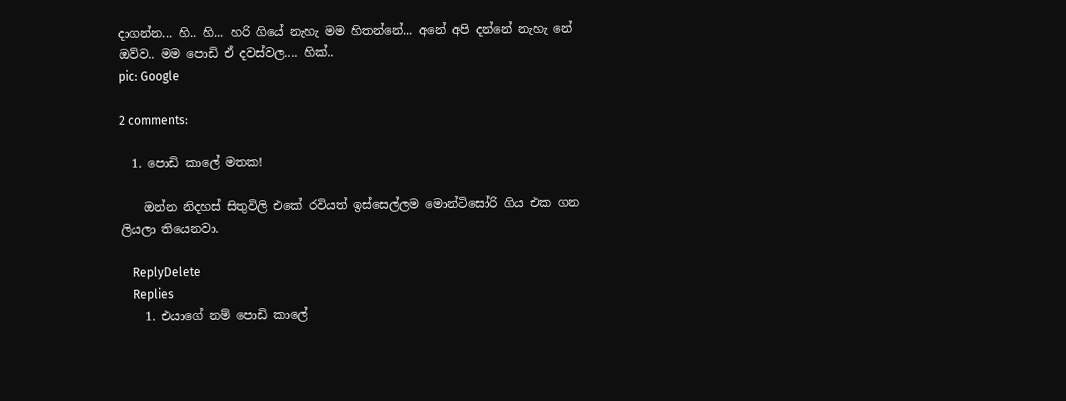දාගන්න... හි.. හි... හරි ගියේ නැහැ මම හිතන්නේ... අනේ අපි දන්නේ නැහැ නේ ඔව්ව.. මම පොඩි ඒ දවස්වල.... හික්..
pic: Google

2 comments:

  1. පොඩි කාලේ මතක!

    ඔන්න නිදහස් සිතුවිලි එකේ රවියත් ඉස්සෙල්ලම මොන්ටිසෝරි ගිය එක ගන ලියලා තියෙනවා.

    ReplyDelete
    Replies
    1. එයාගේ නම් පොඩි කාලේ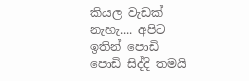කියල වැඩක් නැහැ.... අපිට ඉතින් පොඩි පොඩි සිද්දි තමයි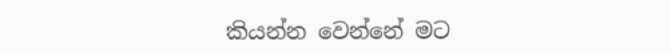කියන්න වෙන්නේ මට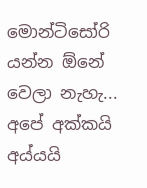මොන්ටිසෝරි යන්න ඕනේ වෙලා නැහැ... අපේ අක්කයි අය්යයි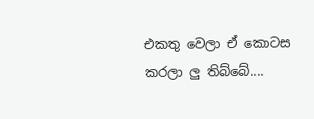එකතු වෙලා ඒ කොටස කරලා ලු තිබ්බේ....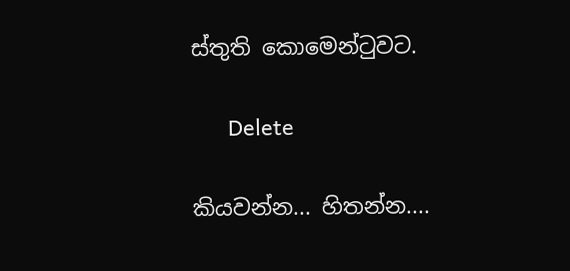ස්තුති කොමෙන්ටුවට.

      Delete

කියවන්න... හිතන්න....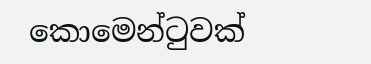කොමෙන්ටුවක්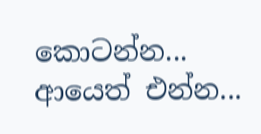කොටන්න... ආයෙත් එන්න...